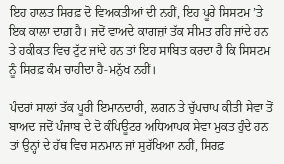ਇਹ ਹਾਲਤ ਸਿਰਫ਼ ਦੋ ਵਿਅਕਤੀਆਂ ਦੀ ਨਹੀਂ, ਇਹ ਪੂਰੇ ਸਿਸਟਮ ’ਤੇ ਇਕ ਕਾਲਾ ਦਾਗ਼ ਹੈ। ਜਦੋਂ ਵਾਅਦੇ ਕਾਗਜ਼ਾਂ ਤੱਕ ਸੀਮਤ ਰਹਿ ਜਾਂਦੇ ਹਨ ਤੇ ਹਕੀਕਤ ਵਿਚ ਟੁੱਟ ਜਾਂਦੇ ਹਨ ਤਾਂ ਇਹ ਸਾਬਿਤ ਕਰਦਾ ਹੈ ਕਿ ਸਿਸਟਮ ਨੂੰ ਸਿਰਫ਼ ਕੰਮ ਚਾਹੀਦਾ ਹੈ-ਮਨੁੱਖ ਨਹੀਂ।

ਪੰਦਰਾਂ ਸਾਲਾਂ ਤੱਕ ਪੂਰੀ ਇਮਾਨਦਾਰੀ, ਲਗਨ ਤੇ ਚੁੱਪਚਾਪ ਕੀਤੀ ਸੇਵਾ ਤੋਂ ਬਾਅਦ ਜਦੋਂ ਪੰਜਾਬ ਦੇ ਦੋ ਕੰਪਿਊਟਰ ਅਧਿਆਪਕ ਸੇਵਾ ਮੁਕਤ ਹੁੰਦੇ ਹਨ ਤਾਂ ਉਨ੍ਹਾਂ ਦੇ ਹੱਥ ਵਿਚ ਸਨਮਾਨ ਜਾਂ ਸੁਰੱਖਿਆ ਨਹੀਂ, ਸਿਰਫ਼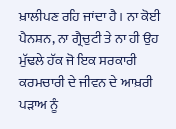ਖ਼ਾਲੀਪਣ ਰਹਿ ਜਾਂਦਾ ਹੈ। ਨਾ ਕੋਈ ਪੈਨਸ਼ਨ, ਨਾ ਗ੍ਰੈਚੁਟੀ ਤੇ ਨਾ ਹੀ ਉਹ ਮੁੱਢਲੇ ਹੱਕ ਜੋ ਇਕ ਸਰਕਾਰੀ ਕਰਮਚਾਰੀ ਦੇ ਜੀਵਨ ਦੇ ਆਖ਼ਰੀ ਪੜਾਅ ਨੂੰ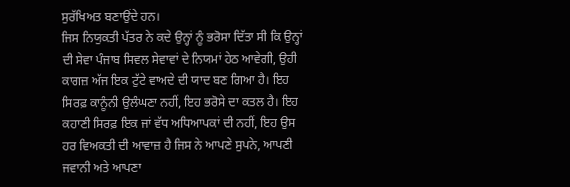ਸੁਰੱਖਿਅਤ ਬਣਾਉਂਦੇ ਹਨ।
ਜਿਸ ਨਿਯੁਕਤੀ ਪੱਤਰ ਨੇ ਕਦੇ ਉਨ੍ਹਾਂ ਨੂੰ ਭਰੋਸਾ ਦਿੱਤਾ ਸੀ ਕਿ ਉਨ੍ਹਾਂ ਦੀ ਸੇਵਾ ਪੰਜਾਬ ਸਿਵਲ ਸੇਵਾਵਾਂ ਦੇ ਨਿਯਮਾਂ ਹੇਠ ਆਵੇਗੀ, ਉਹੀ ਕਾਗਜ਼ ਅੱਜ ਇਕ ਟੁੱਟੇ ਵਾਅਦੇ ਦੀ ਯਾਦ ਬਣ ਗਿਆ ਹੈ। ਇਹ ਸਿਰਫ਼ ਕਾਨੂੰਨੀ ਉਲੰਘਣਾ ਨਹੀਂ, ਇਹ ਭਰੋਸੇ ਦਾ ਕਤਲ ਹੈ। ਇਹ ਕਹਾਣੀ ਸਿਰਫ਼ ਇਕ ਜਾਂ ਵੱਧ ਅਧਿਆਪਕਾਂ ਦੀ ਨਹੀਂ, ਇਹ ਉਸ ਹਰ ਵਿਅਕਤੀ ਦੀ ਆਵਾਜ਼ ਹੈ ਜਿਸ ਨੇ ਆਪਣੇ ਸੁਪਨੇ, ਆਪਣੀ ਜਵਾਨੀ ਅਤੇ ਆਪਣਾ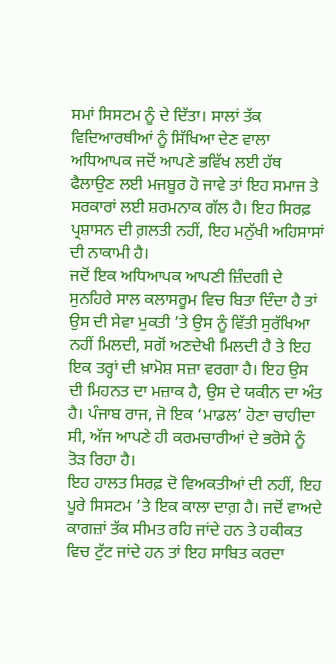ਸਮਾਂ ਸਿਸਟਮ ਨੂੰ ਦੇ ਦਿੱਤਾ। ਸਾਲਾਂ ਤੱਕ ਵਿਦਿਆਰਥੀਆਂ ਨੂੰ ਸਿੱਖਿਆ ਦੇਣ ਵਾਲਾ ਅਧਿਆਪਕ ਜਦੋਂ ਆਪਣੇ ਭਵਿੱਖ ਲਈ ਹੱਥ ਫੈਲਾਉਣ ਲਈ ਮਜਬੂਰ ਹੋ ਜਾਵੇ ਤਾਂ ਇਹ ਸਮਾਜ ਤੇ ਸਰਕਾਰਾਂ ਲਈ ਸ਼ਰਮਨਾਕ ਗੱਲ ਹੈ। ਇਹ ਸਿਰਫ਼ ਪ੍ਰਸ਼ਾਸਨ ਦੀ ਗ਼ਲਤੀ ਨਹੀਂ, ਇਹ ਮਨੁੱਖੀ ਅਹਿਸਾਸਾਂ ਦੀ ਨਾਕਾਮੀ ਹੈ।
ਜਦੋਂ ਇਕ ਅਧਿਆਪਕ ਆਪਣੀ ਜ਼ਿੰਦਗੀ ਦੇ ਸੁਨਹਿਰੇ ਸਾਲ ਕਲਾਸਰੂਮ ਵਿਚ ਬਿਤਾ ਦਿੰਦਾ ਹੈ ਤਾਂ ਉਸ ਦੀ ਸੇਵਾ ਮੁਕਤੀ ’ਤੇ ਉਸ ਨੂੰ ਵਿੱਤੀ ਸੁਰੱਖਿਆ ਨਹੀਂ ਮਿਲਦੀ, ਸਗੋਂ ਅਣਦੇਖੀ ਮਿਲਦੀ ਹੈ ਤੇ ਇਹ ਇਕ ਤਰ੍ਹਾਂ ਦੀ ਖ਼ਾਮੋਸ਼ ਸਜ਼ਾ ਵਰਗਾ ਹੈ। ਇਹ ਉਸ ਦੀ ਮਿਹਨਤ ਦਾ ਮਜ਼ਾਕ ਹੈ, ਉਸ ਦੇ ਯਕੀਨ ਦਾ ਅੰਤ ਹੈ। ਪੰਜਾਬ ਰਾਜ, ਜੋ ਇਕ ‘ਮਾਡਲ’ ਹੋਣਾ ਚਾਹੀਦਾ ਸੀ, ਅੱਜ ਆਪਣੇ ਹੀ ਕਰਮਚਾਰੀਆਂ ਦੇ ਭਰੋਸੇ ਨੂੰ ਤੋੜ ਰਿਹਾ ਹੈ।
ਇਹ ਹਾਲਤ ਸਿਰਫ਼ ਦੋ ਵਿਅਕਤੀਆਂ ਦੀ ਨਹੀਂ, ਇਹ ਪੂਰੇ ਸਿਸਟਮ ’ਤੇ ਇਕ ਕਾਲਾ ਦਾਗ਼ ਹੈ। ਜਦੋਂ ਵਾਅਦੇ ਕਾਗਜ਼ਾਂ ਤੱਕ ਸੀਮਤ ਰਹਿ ਜਾਂਦੇ ਹਨ ਤੇ ਹਕੀਕਤ ਵਿਚ ਟੁੱਟ ਜਾਂਦੇ ਹਨ ਤਾਂ ਇਹ ਸਾਬਿਤ ਕਰਦਾ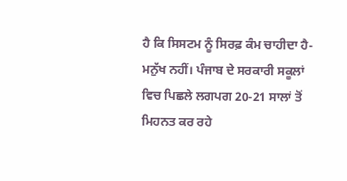ਹੈ ਕਿ ਸਿਸਟਮ ਨੂੰ ਸਿਰਫ਼ ਕੰਮ ਚਾਹੀਦਾ ਹੈ-ਮਨੁੱਖ ਨਹੀਂ। ਪੰਜਾਬ ਦੇ ਸਰਕਾਰੀ ਸਕੂਲਾਂ ਵਿਚ ਪਿਛਲੇ ਲਗਪਗ 20-21 ਸਾਲਾਂ ਤੋਂ ਮਿਹਨਤ ਕਰ ਰਹੇ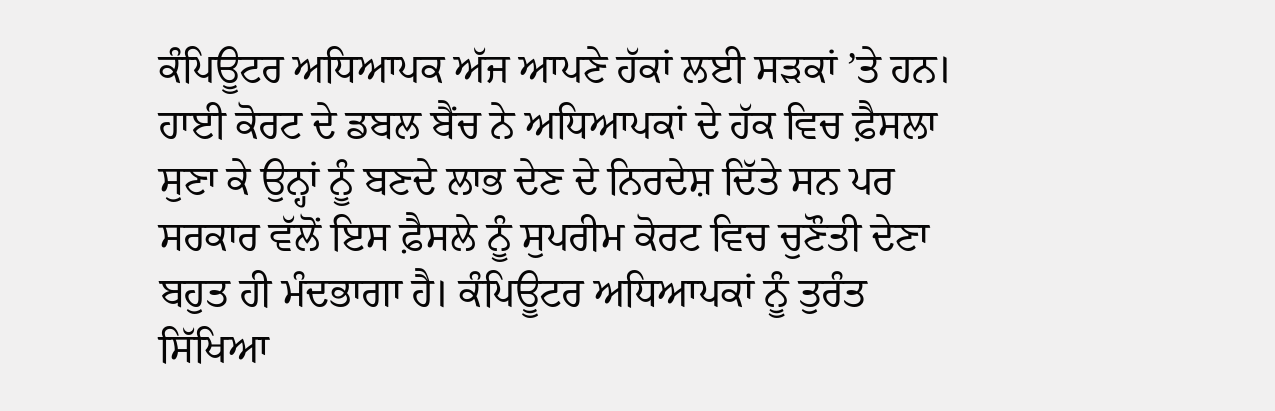ਕੰਪਿਊਟਰ ਅਧਿਆਪਕ ਅੱਜ ਆਪਣੇ ਹੱਕਾਂ ਲਈ ਸੜਕਾਂ ’ਤੇ ਹਨ।
ਹਾਈ ਕੋਰਟ ਦੇ ਡਬਲ ਬੈਂਚ ਨੇ ਅਧਿਆਪਕਾਂ ਦੇ ਹੱਕ ਵਿਚ ਫ਼ੈਸਲਾ ਸੁਣਾ ਕੇ ਉਨ੍ਹਾਂ ਨੂੰ ਬਣਦੇ ਲਾਭ ਦੇਣ ਦੇ ਨਿਰਦੇਸ਼ ਦਿੱਤੇ ਸਨ ਪਰ ਸਰਕਾਰ ਵੱਲੋਂ ਇਸ ਫ਼ੈਸਲੇ ਨੂੰ ਸੁਪਰੀਮ ਕੋਰਟ ਵਿਚ ਚੁਣੌਤੀ ਦੇਣਾ ਬਹੁਤ ਹੀ ਮੰਦਭਾਗਾ ਹੈ। ਕੰਪਿਊਟਰ ਅਧਿਆਪਕਾਂ ਨੂੰ ਤੁਰੰਤ ਸਿੱਖਿਆ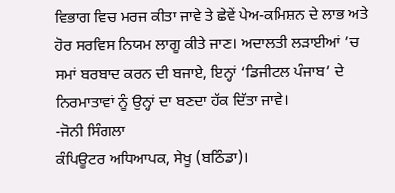ਵਿਭਾਗ ਵਿਚ ਮਰਜ ਕੀਤਾ ਜਾਵੇ ਤੇ ਛੇਵੇਂ ਪੇਅ-ਕਮਿਸ਼ਨ ਦੇ ਲਾਭ ਅਤੇ ਹੋਰ ਸਰਵਿਸ ਨਿਯਮ ਲਾਗੂ ਕੀਤੇ ਜਾਣ। ਅਦਾਲਤੀ ਲੜਾਈਆਂ ’ਚ ਸਮਾਂ ਬਰਬਾਦ ਕਰਨ ਦੀ ਬਜਾਏ, ਇਨ੍ਹਾਂ ‘ਡਿਜੀਟਲ ਪੰਜਾਬ’ ਦੇ ਨਿਰਮਾਤਾਵਾਂ ਨੂੰ ਉਨ੍ਹਾਂ ਦਾ ਬਣਦਾ ਹੱਕ ਦਿੱਤਾ ਜਾਵੇ।
-ਜੋਨੀ ਸਿੰਗਲਾ
ਕੰਪਿਊਟਰ ਅਧਿਆਪਕ, ਸੇਖੂ (ਬਠਿੰਡਾ)।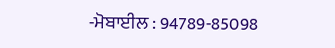-ਮੋਬਾਈਲ : 94789-85098